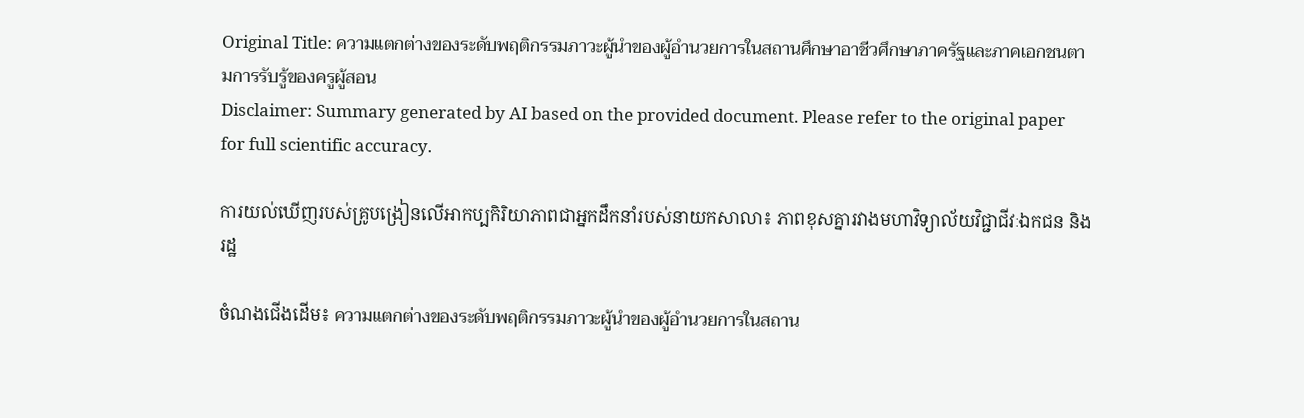Original Title: ความแตกต่างของระดับพฤติกรรมภาวะผู้นำของผู้อำนวยการในสถานศึกษาอาชีวศึกษาภาครัฐและภาคเอกชนตามการรับรู้ของครูผู้สอน
Disclaimer: Summary generated by AI based on the provided document. Please refer to the original paper for full scientific accuracy.

ការយល់ឃើញរបស់គ្រូបង្រៀនលើអាកប្បកិរិយាភាពជាអ្នកដឹកនាំរបស់នាយកសាលា៖ ភាពខុសគ្នារវាងមហាវិទ្យាល័យវិជ្ជាជីវៈឯកជន និងរដ្ឋ

ចំណងជើងដើម៖ ความแตกต่างของระดับพฤติกรรมภาวะผู้นำของผู้อำนวยการในสถาน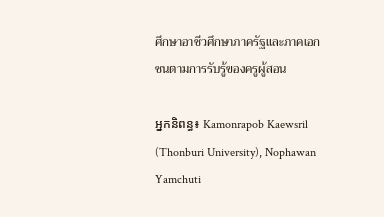ศึกษาอาชีวศึกษาภาครัฐและภาคเอกชนตามการรับรู้ของครูผู้สอน

អ្នកនិពន្ធ៖ Kamonrapob Kaewsril (Thonburi University), Nophawan Yamchuti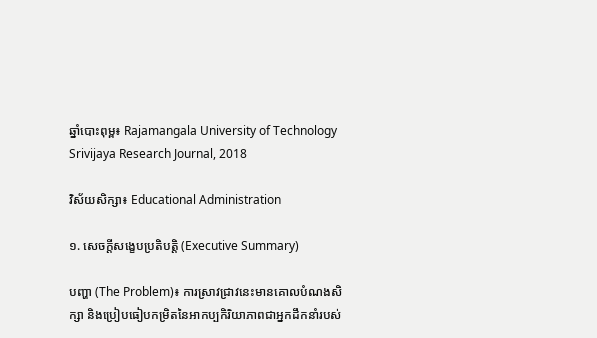ឆ្នាំបោះពុម្ព៖ Rajamangala University of Technology Srivijaya Research Journal, 2018

វិស័យសិក្សា៖ Educational Administration

១. សេចក្តីសង្ខេបប្រតិបត្តិ (Executive Summary)

បញ្ហា (The Problem)៖ ការស្រាវជ្រាវនេះមានគោលបំណងសិក្សា និងប្រៀបធៀបកម្រិតនៃអាកប្បកិរិយាភាពជាអ្នកដឹកនាំរបស់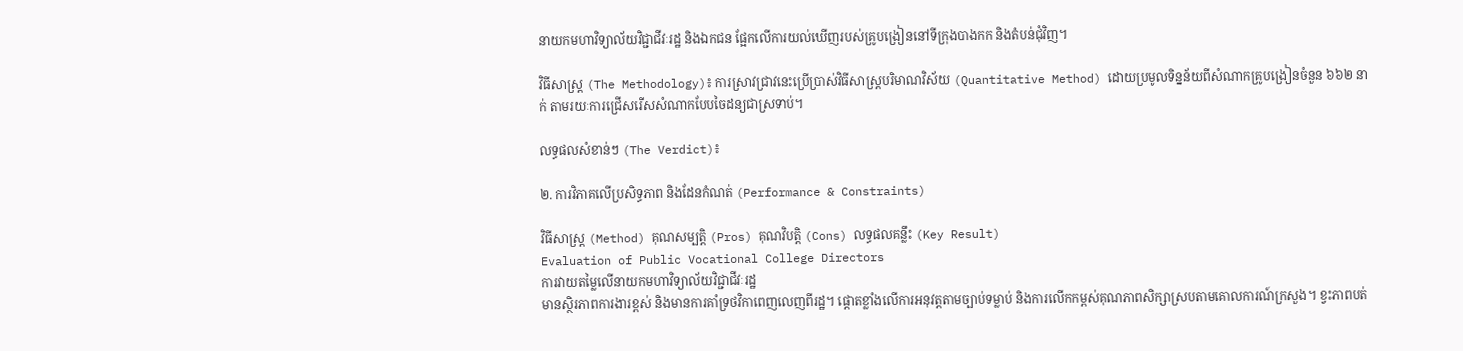នាយកមហាវិទ្យាល័យវិជ្ជាជីវៈរដ្ឋ និងឯកជន ផ្អែកលើការយល់ឃើញរបស់គ្រូបង្រៀននៅទីក្រុងបាងកក និងតំបន់ជុំវិញ។

វិធីសាស្ត្រ (The Methodology)៖ ការស្រាវជ្រាវនេះប្រើប្រាស់វិធីសាស្រ្តបរិមាណវិស័យ (Quantitative Method) ដោយប្រមូលទិន្នន័យពីសំណាកគ្រូបង្រៀនចំនួន ៦៦២ នាក់ តាមរយៈការជ្រើសរើសសំណាកបែបចៃដន្យជាស្រទាប់។

លទ្ធផលសំខាន់ៗ (The Verdict)៖

២. ការវិភាគលើប្រសិទ្ធភាព និងដែនកំណត់ (Performance & Constraints)

វិធីសាស្ត្រ (Method) គុណសម្បត្តិ (Pros) គុណវិបត្តិ (Cons) លទ្ធផលគន្លឹះ (Key Result)
Evaluation of Public Vocational College Directors
ការវាយតម្លៃលើនាយកមហាវិទ្យាល័យវិជ្ជាជីវៈរដ្ឋ
មានស្ថិរភាពការងារខ្ពស់ និងមានការគាំទ្រថវិកាពេញលេញពីរដ្ឋ។ ផ្តោតខ្លាំងលើការអនុវត្តតាមច្បាប់ទម្លាប់ និងការលើកកម្ពស់គុណភាពសិក្សាស្របតាមគោលការណ៍ក្រសួង។ ខ្វះភាពបត់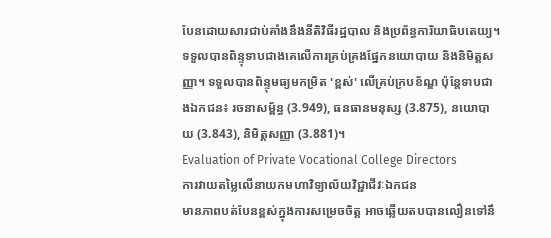បែនដោយសារជាប់គាំងនឹងនីតិវិធីរដ្ឋបាល និងប្រព័ន្ធការិយាធិបតេយ្យ។ ទទួលបានពិន្ទុទាបជាងគេលើការគ្រប់គ្រងផ្នែកនយោបាយ និងនិមិត្តសញ្ញា។ ទទួលបានពិន្ទុមធ្យមកម្រិត 'ខ្ពស់' លើគ្រប់ក្របខ័ណ្ឌ ប៉ុន្តែទាបជាងឯកជន៖ រចនាសម្ព័ន្ធ (3.949), ធនធានមនុស្ស (3.875), នយោបាយ (3.843), និមិត្តសញ្ញា (3.881)។
Evaluation of Private Vocational College Directors
ការវាយតម្លៃលើនាយកមហាវិទ្យាល័យវិជ្ជាជីវៈឯកជន
មានភាពបត់បែនខ្ពស់ក្នុងការសម្រេចចិត្ត អាចឆ្លើយតបបានលឿនទៅនឹ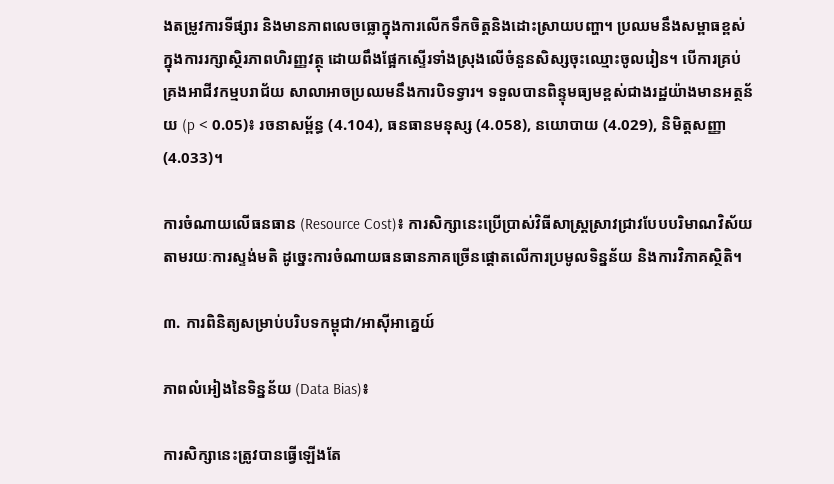ងតម្រូវការទីផ្សារ និងមានភាពលេចធ្លោក្នុងការលើកទឹកចិត្តនិងដោះស្រាយបញ្ហា។ ប្រឈមនឹងសម្ពាធខ្ពស់ក្នុងការរក្សាស្ថិរភាពហិរញ្ញវត្ថុ ដោយពឹងផ្អែកស្ទើរទាំងស្រុងលើចំនួនសិស្សចុះឈ្មោះចូលរៀន។ បើការគ្រប់គ្រងអាជីវកម្មបរាជ័យ សាលាអាចប្រឈមនឹងការបិទទ្វារ។ ទទួលបានពិន្ទុមធ្យមខ្ពស់ជាងរដ្ឋយ៉ាងមានអត្ថន័យ (p < 0.05)៖ រចនាសម្ព័ន្ធ (4.104), ធនធានមនុស្ស (4.058), នយោបាយ (4.029), និមិត្តសញ្ញា (4.033)។

ការចំណាយលើធនធាន (Resource Cost)៖ ការសិក្សានេះប្រើប្រាស់វិធីសាស្ត្រស្រាវជ្រាវបែបបរិមាណវិស័យតាមរយៈការស្ទង់មតិ ដូច្នេះការចំណាយធនធានភាគច្រើនផ្តោតលើការប្រមូលទិន្នន័យ និងការវិភាគស្ថិតិ។

៣. ការពិនិត្យសម្រាប់បរិបទកម្ពុជា/អាស៊ីអាគ្នេយ៍

ភាពលំអៀងនៃទិន្នន័យ (Data Bias)៖

ការសិក្សានេះត្រូវបានធ្វើឡើងតែ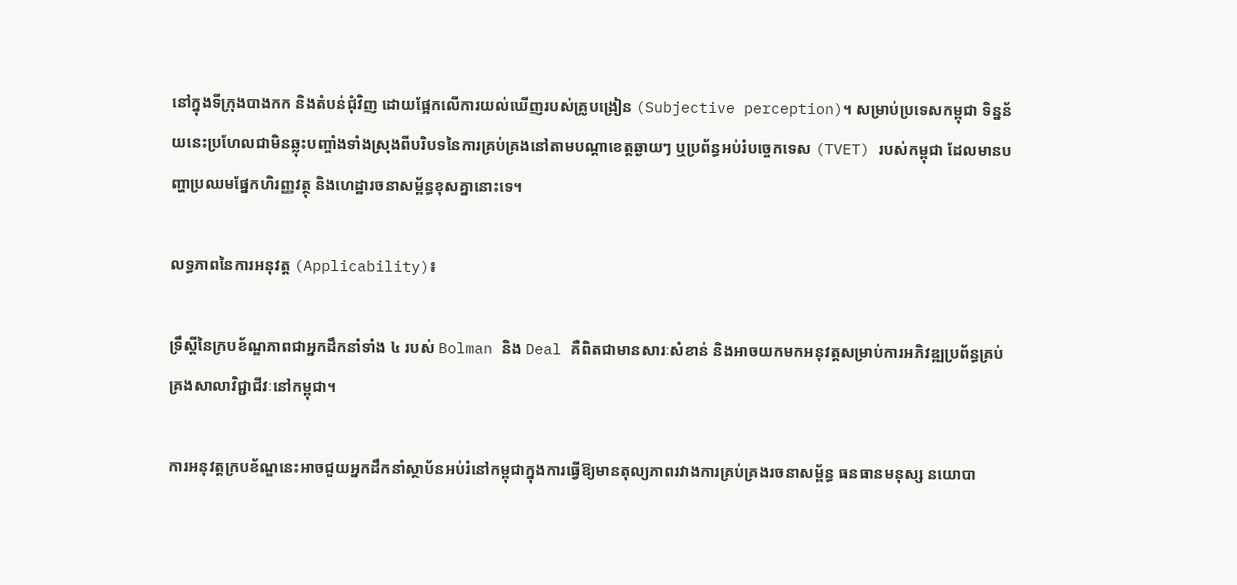នៅក្នុងទីក្រុងបាងកក និងតំបន់ជុំវិញ ដោយផ្អែកលើការយល់ឃើញរបស់គ្រូបង្រៀន (Subjective perception)។ សម្រាប់ប្រទេសកម្ពុជា ទិន្នន័យនេះប្រហែលជាមិនឆ្លុះបញ្ចាំងទាំងស្រុងពីបរិបទនៃការគ្រប់គ្រងនៅតាមបណ្តាខេត្តឆ្ងាយៗ ឬប្រព័ន្ធអប់រំបច្ចេកទេស (TVET) របស់កម្ពុជា ដែលមានបញ្ហាប្រឈមផ្នែកហិរញ្ញវត្ថុ និងហេដ្ឋារចនាសម្ព័ន្ធខុសគ្នានោះទេ។

លទ្ធភាពនៃការអនុវត្ត (Applicability)៖

ទ្រឹស្តីនៃក្របខ័ណ្ឌភាពជាអ្នកដឹកនាំទាំង ៤ របស់ Bolman និង Deal គឺពិតជាមានសារៈសំខាន់ និងអាចយកមកអនុវត្តសម្រាប់ការអភិវឌ្ឍប្រព័ន្ធគ្រប់គ្រងសាលាវិជ្ជាជីវៈនៅកម្ពុជា។

ការអនុវត្តក្របខ័ណ្ឌនេះអាចជួយអ្នកដឹកនាំស្ថាប័នអប់រំនៅកម្ពុជាក្នុងការធ្វើឱ្យមានតុល្យភាពរវាងការគ្រប់គ្រងរចនាសម្ព័ន្ធ ធនធានមនុស្ស នយោបា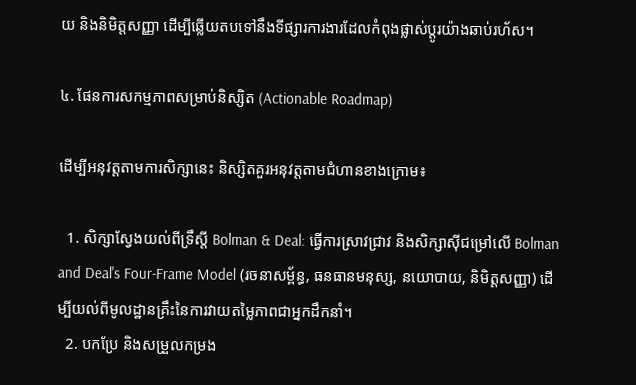យ និងនិមិត្តសញ្ញា ដើម្បីឆ្លើយតបទៅនឹងទីផ្សារការងារដែលកំពុងផ្លាស់ប្តូរយ៉ាងឆាប់រហ័ស។

៤. ផែនការសកម្មភាពសម្រាប់និស្សិត (Actionable Roadmap)

ដើម្បីអនុវត្តតាមការសិក្សានេះ និស្សិតគួរអនុវត្តតាមជំហានខាងក្រោម៖

  1. សិក្សាស្វែងយល់ពីទ្រឹស្តី Bolman & Deal: ធ្វើការស្រាវជ្រាវ និងសិក្សាស៊ីជម្រៅលើ Bolman and Deal's Four-Frame Model (រចនាសម្ព័ន្ធ, ធនធានមនុស្ស, នយោបាយ, និមិត្តសញ្ញា) ដើម្បីយល់ពីមូលដ្ឋានគ្រឹះនៃការវាយតម្លៃភាពជាអ្នកដឹកនាំ។
  2. បកប្រែ និងសម្រួលកម្រង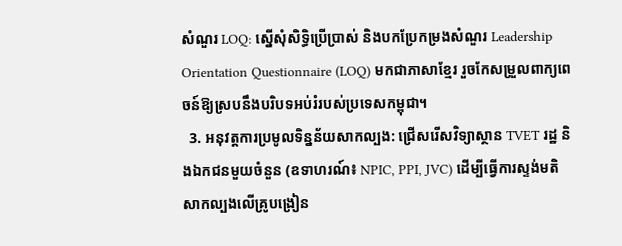សំណួរ LOQ: ស្នើសុំសិទ្ធិប្រើប្រាស់ និងបកប្រែកម្រងសំណួរ Leadership Orientation Questionnaire (LOQ) មកជាភាសាខ្មែរ រួចកែសម្រួលពាក្យពេចន៍ឱ្យស្របនឹងបរិបទអប់រំរបស់ប្រទេសកម្ពុជា។
  3. អនុវត្តការប្រមូលទិន្នន័យសាកល្បង: ជ្រើសរើសវិទ្យាស្ថាន TVET រដ្ឋ និងឯកជនមួយចំនួន (ឧទាហរណ៍៖ NPIC, PPI, JVC) ដើម្បីធ្វើការស្ទង់មតិសាកល្បងលើគ្រូបង្រៀន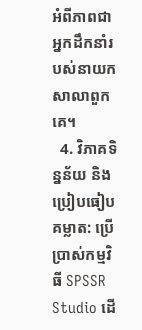អំពីភាពជាអ្នកដឹកនាំរបស់នាយកសាលាពួកគេ។
  4. វិភាគទិន្នន័យ និងប្រៀបធៀបគម្លាត: ប្រើប្រាស់កម្មវិធី SPSSR Studio ដើ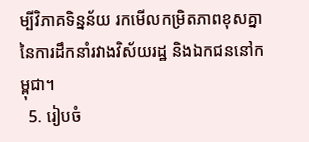ម្បីវិភាគទិន្នន័យ រកមើលកម្រិតភាពខុសគ្នានៃការដឹកនាំរវាងវិស័យរដ្ឋ និងឯកជននៅកម្ពុជា។
  5. រៀបចំ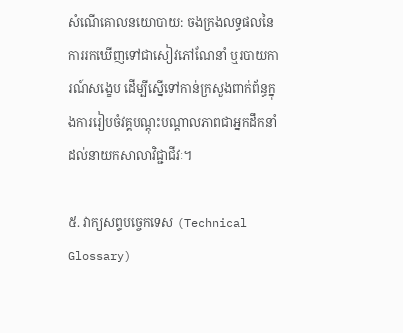សំណើគោលនយោបាយ: ចងក្រងលទ្ធផលនៃការរកឃើញទៅជាសៀវភៅណែនាំ ឬរបាយការណ៍សង្ខេប ដើម្បីស្នើទៅកាន់ក្រសួងពាក់ព័ន្ធក្នុងការរៀបចំវគ្គបណ្តុះបណ្តាលភាពជាអ្នកដឹកនាំដល់នាយកសាលាវិជ្ជាជីវៈ។

៥. វាក្យសព្ទបច្ចេកទេស (Technical Glossary)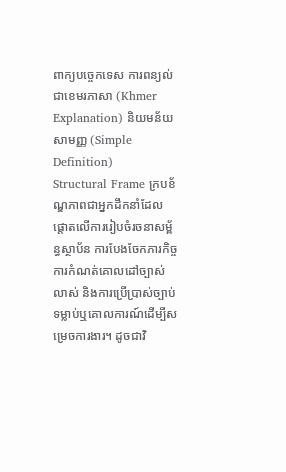ពាក្យបច្ចេកទេស ការពន្យល់ជាខេមរភាសា (Khmer Explanation) និយមន័យសាមញ្ញ (Simple Definition)
Structural Frame ក្របខ័ណ្ឌភាពជាអ្នកដឹកនាំដែលផ្តោតលើការរៀបចំរចនាសម្ព័ន្ធស្ថាប័ន ការបែងចែកភារកិច្ច ការកំណត់គោលដៅច្បាស់លាស់ និងការប្រើប្រាស់ច្បាប់ទម្លាប់ឬគោលការណ៍ដើម្បីសម្រេចការងារ។ ដូចជាវិ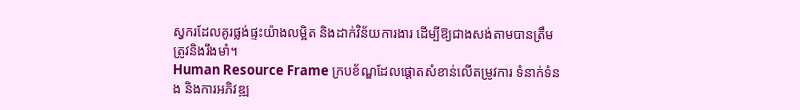ស្វករដែលគូរផ្លង់ផ្ទះយ៉ាងលម្អិត និងដាក់វិន័យការងារ ដើម្បីឱ្យជាងសង់តាមបានត្រឹមត្រូវនិងរឹងមាំ។
Human Resource Frame ក្របខ័ណ្ឌដែលផ្តោតសំខាន់លើតម្រូវការ ទំនាក់ទំនង និងការអភិវឌ្ឍ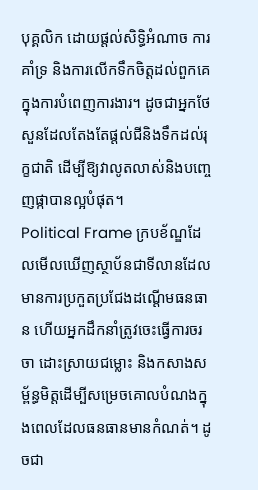បុគ្គលិក ដោយផ្តល់សិទ្ធិអំណាច ការគាំទ្រ និងការលើកទឹកចិត្តដល់ពួកគេក្នុងការបំពេញការងារ។ ដូចជាអ្នកថែសួនដែលតែងតែផ្តល់ជីនិងទឹកដល់រុក្ខជាតិ ដើម្បីឱ្យវាលូតលាស់និងបញ្ចេញផ្កាបានល្អបំផុត។
Political Frame ក្របខ័ណ្ឌដែលមើលឃើញស្ថាប័នជាទីលានដែលមានការប្រកួតប្រជែងដណ្តើមធនធាន ហើយអ្នកដឹកនាំត្រូវចេះធ្វើការចរចា ដោះស្រាយជម្លោះ និងកសាងសម្ព័ន្ធមិត្តដើម្បីសម្រេចគោលបំណងក្នុងពេលដែលធនធានមានកំណត់។ ដូចជា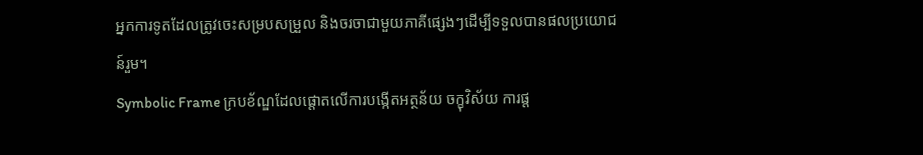អ្នកការទូតដែលត្រូវចេះសម្របសម្រួល និងចរចាជាមួយភាគីផ្សេងៗដើម្បីទទួលបានផលប្រយោជន៍រួម។
Symbolic Frame ក្របខ័ណ្ឌដែលផ្តោតលើការបង្កើតអត្ថន័យ ចក្ខុវិស័យ ការផ្ត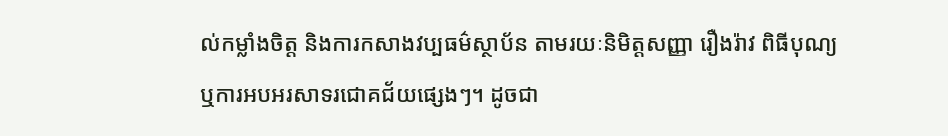ល់កម្លាំងចិត្ត និងការកសាងវប្បធម៌ស្ថាប័ន តាមរយៈនិមិត្តសញ្ញា រឿងរ៉ាវ ពិធីបុណ្យ ឬការអបអរសាទរជោគជ័យផ្សេងៗ។ ដូចជា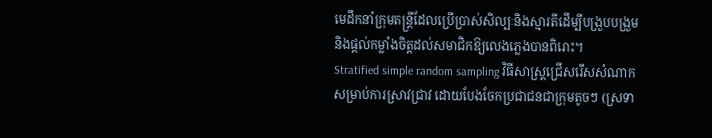មេដឹកនាំក្រុមតន្ត្រីដែលប្រើប្រាស់សិល្បៈនិងស្មារតីដើម្បីបង្រួបបង្រួម និងផ្តល់កម្លាំងចិត្តដល់សមាជិកឱ្យលេងភ្លេងបានពិរោះ។
Stratified simple random sampling វិធីសាស្ត្រជ្រើសរើសសំណាកសម្រាប់ការស្រាវជ្រាវ ដោយបែងចែកប្រជាជនជាក្រុមតូចៗ (ស្រទា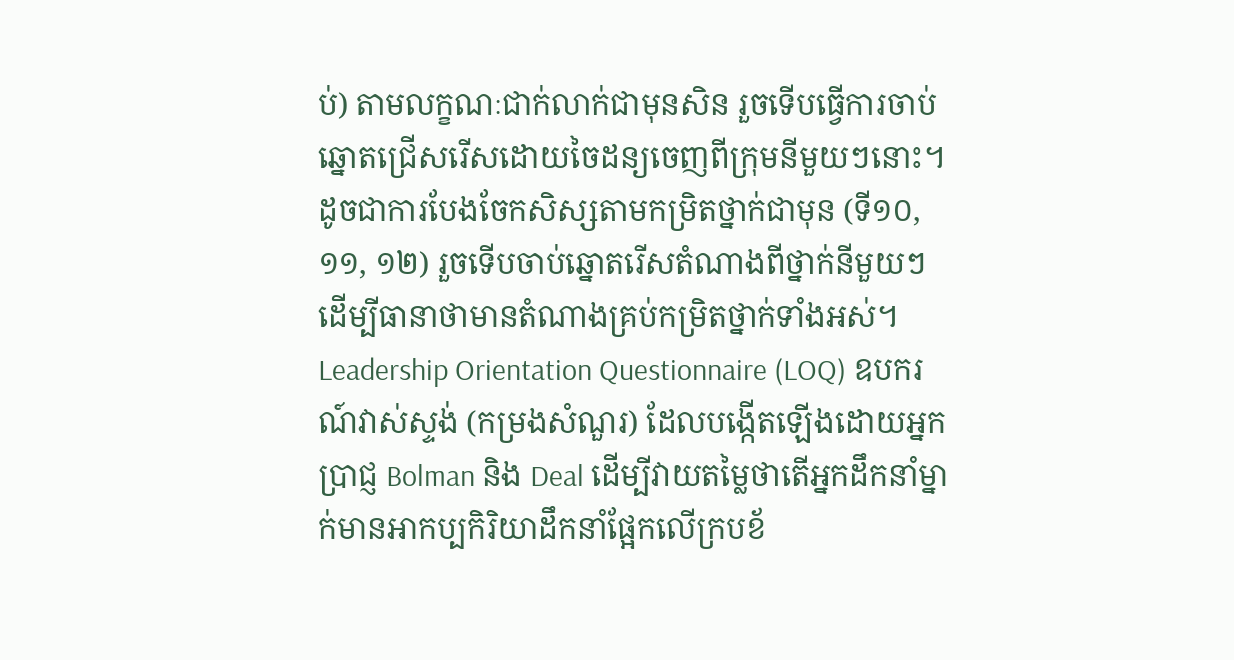ប់) តាមលក្ខណៈជាក់លាក់ជាមុនសិន រួចទើបធ្វើការចាប់ឆ្នោតជ្រើសរើសដោយចៃដន្យចេញពីក្រុមនីមួយៗនោះ។ ដូចជាការបែងចែកសិស្សតាមកម្រិតថ្នាក់ជាមុន (ទី១០, ១១, ១២) រួចទើបចាប់ឆ្នោតរើសតំណាងពីថ្នាក់នីមួយៗ ដើម្បីធានាថាមានតំណាងគ្រប់កម្រិតថ្នាក់ទាំងអស់។
Leadership Orientation Questionnaire (LOQ) ឧបករណ៍វាស់ស្ទង់ (កម្រងសំណួរ) ដែលបង្កើតឡើងដោយអ្នកប្រាជ្ញ Bolman និង Deal ដើម្បីវាយតម្លៃថាតើអ្នកដឹកនាំម្នាក់មានអាកប្បកិរិយាដឹកនាំផ្អែកលើក្របខ័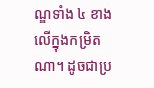ណ្ឌទាំង ៤ ខាងលើក្នុងកម្រិតណា។ ដូចជាប្រ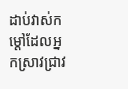ដាប់វាស់កម្ដៅដែលអ្នកស្រាវជ្រាវ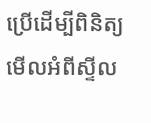ប្រើដើម្បីពិនិត្យមើលអំពីស្ទីល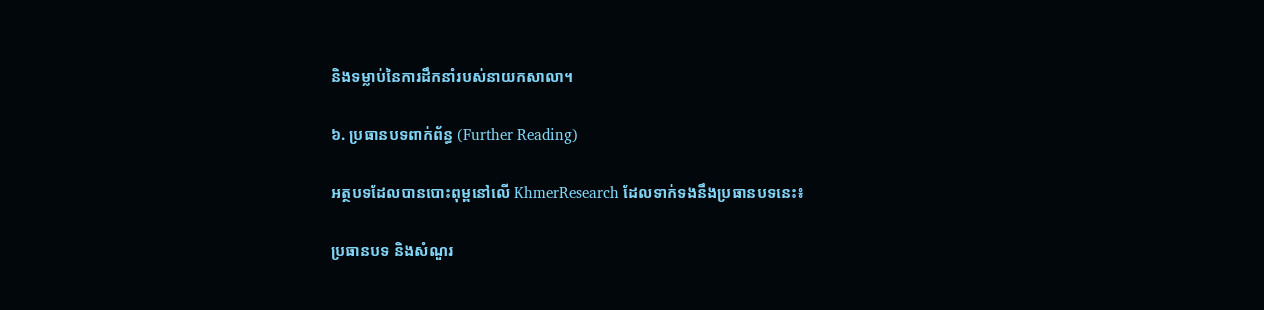និងទម្លាប់នៃការដឹកនាំរបស់នាយកសាលា។

៦. ប្រធានបទពាក់ព័ន្ធ (Further Reading)

អត្ថបទដែលបានបោះពុម្ពនៅលើ KhmerResearch ដែលទាក់ទងនឹងប្រធានបទនេះ៖

ប្រធានបទ និងសំណួរ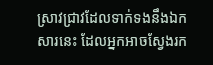ស្រាវជ្រាវដែលទាក់ទងនឹងឯកសារនេះ ដែលអ្នកអាចស្វែងរក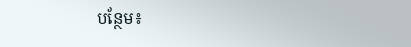បន្ថែម៖